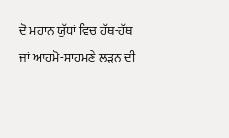ਦੋ ਮਹਾਨ ਯੁੱਧਾਂ ਵਿਚ ਹੱਥ-ਹੱਥ ਜਾਂ ਆਹਮੋ-ਸਾਹਮਣੇ ਲੜਨ ਦੀ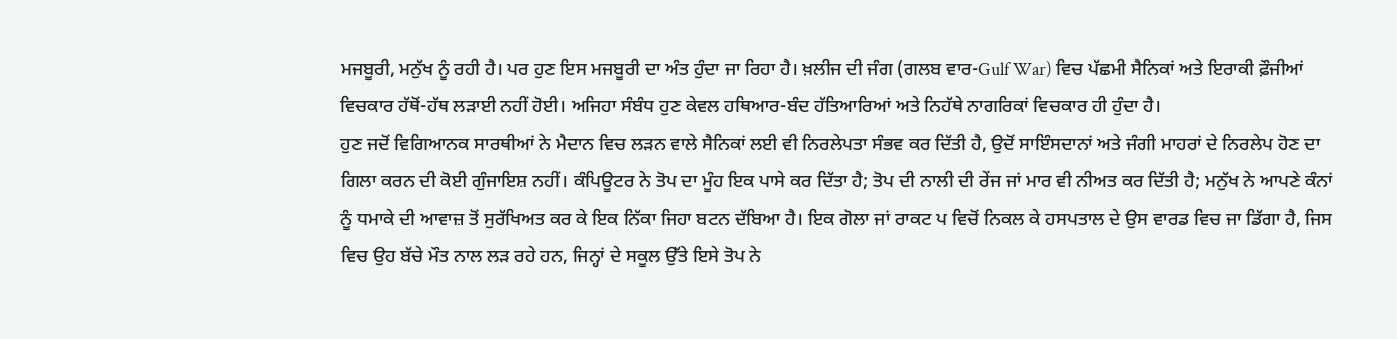ਮਜਬੂਰੀ, ਮਨੁੱਖ ਨੂੰ ਰਹੀ ਹੈ। ਪਰ ਹੁਣ ਇਸ ਮਜਬੂਰੀ ਦਾ ਅੰਤ ਹੁੰਦਾ ਜਾ ਰਿਹਾ ਹੈ। ਖ਼ਲੀਜ ਦੀ ਜੰਗ (ਗਲਬ ਵਾਰ-Gulf War) ਵਿਚ ਪੱਛਮੀ ਸੈਨਿਕਾਂ ਅਤੇ ਇਰਾਕੀ ਫ਼ੌਜੀਆਂ ਵਿਚਕਾਰ ਹੱਥੋਂ-ਹੱਥ ਲੜਾਈ ਨਹੀਂ ਹੋਈ। ਅਜਿਹਾ ਸੰਬੰਧ ਹੁਣ ਕੇਵਲ ਹਥਿਆਰ-ਬੰਦ ਹੱਤਿਆਰਿਆਂ ਅਤੇ ਨਿਹੱਥੇ ਨਾਗਰਿਕਾਂ ਵਿਚਕਾਰ ਹੀ ਹੁੰਦਾ ਹੈ।
ਹੁਣ ਜਦੋਂ ਵਿਗਿਆਨਕ ਸਾਰਥੀਆਂ ਨੇ ਮੈਦਾਨ ਵਿਚ ਲੜਨ ਵਾਲੇ ਸੈਨਿਕਾਂ ਲਈ ਵੀ ਨਿਰਲੇਪਤਾ ਸੰਭਵ ਕਰ ਦਿੱਤੀ ਹੈ, ਉਦੋਂ ਸਾਇੰਸਦਾਨਾਂ ਅਤੇ ਜੰਗੀ ਮਾਹਰਾਂ ਦੇ ਨਿਰਲੇਪ ਹੋਣ ਦਾ ਗਿਲਾ ਕਰਨ ਦੀ ਕੋਈ ਗੁੰਜਾਇਸ਼ ਨਹੀਂ। ਕੰਪਿਊਟਰ ਨੇ ਤੋਪ ਦਾ ਮੂੰਹ ਇਕ ਪਾਸੇ ਕਰ ਦਿੱਤਾ ਹੈ; ਤੋਪ ਦੀ ਨਾਲੀ ਦੀ ਰੇਂਜ ਜਾਂ ਮਾਰ ਵੀ ਨੀਅਤ ਕਰ ਦਿੱਤੀ ਹੈ; ਮਨੁੱਖ ਨੇ ਆਪਣੇ ਕੰਨਾਂ ਨੂੰ ਧਮਾਕੇ ਦੀ ਆਵਾਜ਼ ਤੋਂ ਸੁਰੱਖਿਅਤ ਕਰ ਕੇ ਇਕ ਨਿੱਕਾ ਜਿਹਾ ਬਟਨ ਦੱਬਿਆ ਹੈ। ਇਕ ਗੋਲਾ ਜਾਂ ਰਾਕਟ ਪ ਵਿਚੋਂ ਨਿਕਲ ਕੇ ਹਸਪਤਾਲ ਦੇ ਉਸ ਵਾਰਡ ਵਿਚ ਜਾ ਡਿੱਗਾ ਹੈ, ਜਿਸ ਵਿਚ ਉਹ ਬੱਚੇ ਮੌਤ ਨਾਲ ਲੜ ਰਹੇ ਹਨ, ਜਿਨ੍ਹਾਂ ਦੇ ਸਕੂਲ ਉੱਤੇ ਇਸੇ ਤੋਪ ਨੇ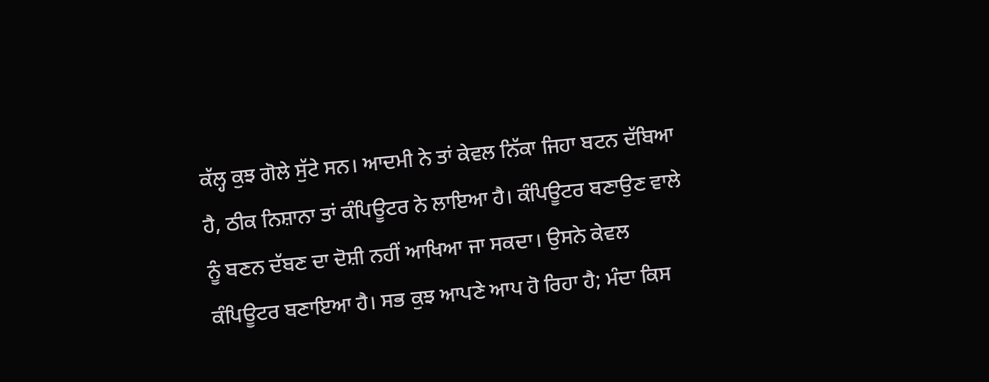ਕੱਲ੍ਹ ਕੁਝ ਗੋਲੇ ਸੁੱਟੇ ਸਨ। ਆਦਮੀ ਨੇ ਤਾਂ ਕੇਵਲ ਨਿੱਕਾ ਜਿਹਾ ਬਟਨ ਦੱਬਿਆ ਹੈ, ਠੀਕ ਨਿਸ਼ਾਨਾ ਤਾਂ ਕੰਪਿਊਟਰ ਨੇ ਲਾਇਆ ਹੈ। ਕੰਪਿਊਟਰ ਬਣਾਉਣ ਵਾਲੇ ਨੂੰ ਬਣਨ ਦੱਬਣ ਦਾ ਦੋਸ਼ੀ ਨਹੀਂ ਆਖਿਆ ਜਾ ਸਕਦਾ। ਉਸਨੇ ਕੇਵਲ ਕੰਪਿਊਟਰ ਬਣਾਇਆ ਹੈ। ਸਭ ਕੁਝ ਆਪਣੇ ਆਪ ਹੋ ਰਿਹਾ ਹੈ; ਮੰਦਾ ਕਿਸ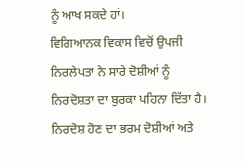ਨੂੰ ਆਖ ਸਕਦੇ ਹਾਂ।
ਵਿਗਿਆਨਕ ਵਿਕਾਸ ਵਿਚੋਂ ਉਪਜੀ ਨਿਰਲੇਪਤਾ ਨੇ ਸਾਰੇ ਦੋਸ਼ੀਆਂ ਨੂੰ ਨਿਰਦੋਸ਼ਤਾ ਦਾ ਬੁਰਕਾ ਪਹਿਨਾ ਦਿੱਤਾ ਹੈ। ਨਿਰਦੋਸ਼ ਹੋਣ ਦਾ ਭਰਮ ਦੋਸ਼ੀਆਂ ਅਤੇ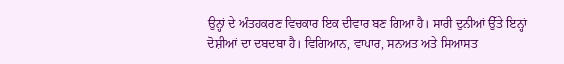ਉਨ੍ਹਾਂ ਦੇ ਅੰਤਹਕਰਣ ਵਿਚਕਾਰ ਇਕ ਦੀਵਾਰ ਬਣ ਗਿਆ ਹੈ। ਸਾਰੀ ਦੁਨੀਆਂ ਉੱਤੇ ਇਨ੍ਹਾਂ ਦੋਸ਼ੀਆਂ ਦਾ ਦਬਦਬਾ ਹੈ। ਵਿਗਿਆਨ, ਵਾਪਾਰ, ਸਨਅਤ ਅਤੇ ਸਿਆਸਤ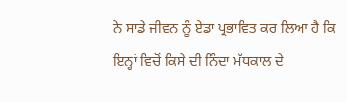ਨੇ ਸਾਡੇ ਜੀਵਨ ਨੂੰ ਏਡਾ ਪ੍ਰਭਾਵਿਤ ਕਰ ਲਿਆ ਹੈ ਕਿ ਇਨ੍ਹਾਂ ਵਿਚੋਂ ਕਿਸੇ ਦੀ ਨਿੰਦਾ ਮੱਧਕਾਲ ਦੇ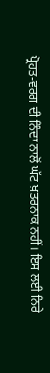ਪ੍ਰੋਹਤ-ਵਰਗ ਦੀ ਨਿੰਦਾ ਨਾਲੋਂ ਘੱਟ ਖ਼ਤਰਨਾਕ ਨਹੀਂ। ਇਸ ਲਈ ਨਿਰੇ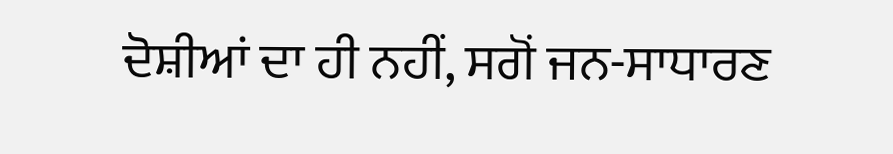ਦੋਸ਼ੀਆਂ ਦਾ ਹੀ ਨਹੀਂ, ਸਗੋਂ ਜਨ-ਸਾਧਾਰਣ